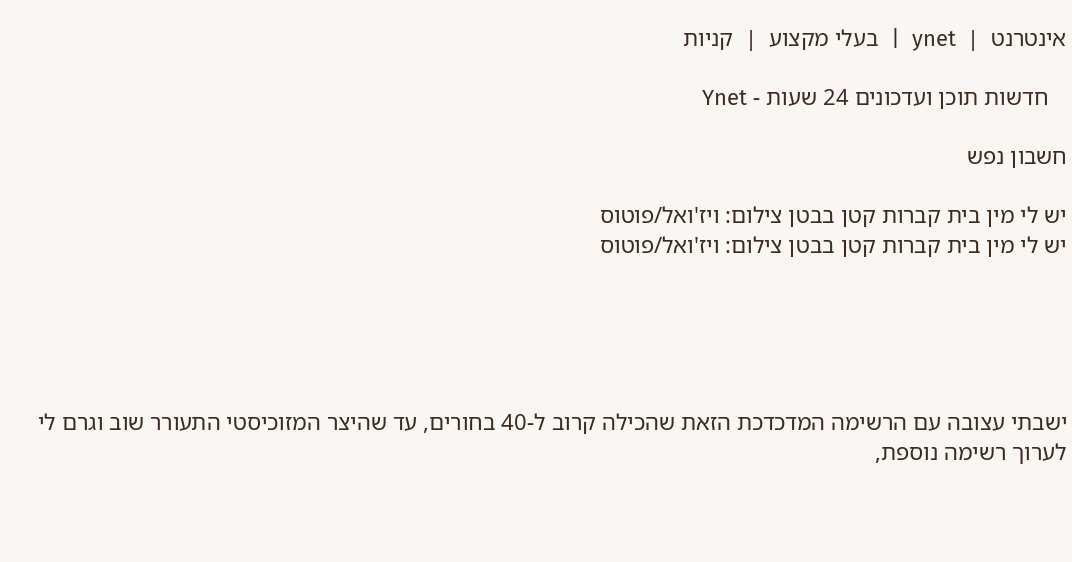אינטרנט  |  ynet  |  בעלי מקצוע  |  קניות

   חדשות תוכן ועדכונים 24 שעות - Ynet

חשבון נפש

יש לי מין בית קברות קטן בבטן צילום: ויז'ואל/פוטוס
יש לי מין בית קברות קטן בבטן צילום: ויז'ואל/פוטוס





ישבתי עצובה עם הרשימה המדכדכת הזאת שהכילה קרוב ל-40 בחורים, עד שהיצר המזוכיסטי התעורר שוב וגרם לי לערוך רשימה נוספת,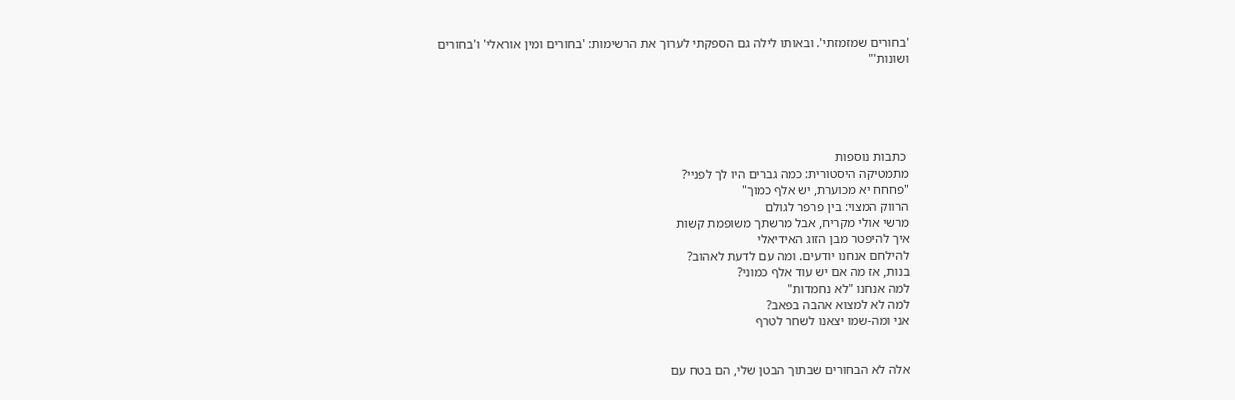'בחורים שמזמזתי'. ובאותו לילה גם הספקתי לערוך את הרשימות: 'בחורים ומין אוראלי' ו'בחורים ושונות'"





 כתבות נוספות
מתמטיקה היסטורית: כמה גברים היו לך לפניי?
"פחחח יא מכוערת, יש אלף כמוך"
הרווק המצוי: בין פרפר לגולם
מרשי אולי מקריח, אבל מרשתך משופמת קשות
איך להיפטר מבן הזוג האידיאלי
להילחם אנחנו יודעים. ומה עם לדעת לאהוב?
בנות, אז מה אם יש עוד אלף כמוני?
למה אנחנו "לא נחמדות"
למה לא למצוא אהבה בפאב?
אני ומה-שמו יצאנו לשחר לטרף


אלה לא הבחורים שבתוך הבטן שלי, הם בטח עם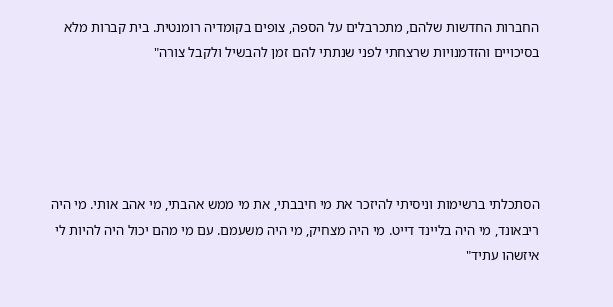החברות החדשות שלהם, מתכרבלים על הספה, צופים בקומדיה רומנטית. בית קברות מלא בסיכויים והזדמנויות שרצחתי לפני שנתתי להם זמן להבשיל ולקבל צורה"





הסתכלתי ברשימות וניסיתי להיזכר את מי חיבבתי, את מי ממש אהבתי, מי אהב אותי. מי היה ריבאונד, מי היה בליינד דייט. מי היה מצחיק, מי היה משעמם. עם מי מהם יכול היה להיות לי איזשהו עתיד"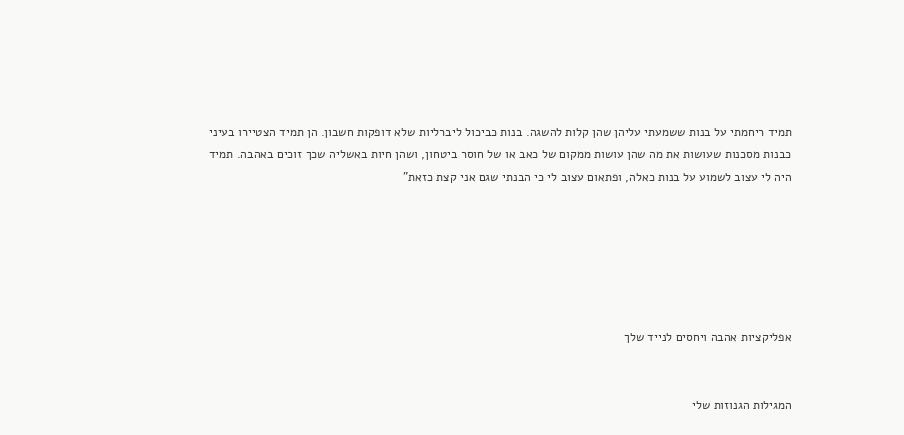תמיד ריחמתי על בנות ששמעתי עליהן שהן קלות להשגה. בנות כביכול ליברליות שלא דופקות חשבון. הן תמיד הצטיירו בעיני כבנות מסכנות שעושות את מה שהן עושות ממקום של כאב או של חוסר ביטחון, ושהן חיות באשליה שכך זוכים באהבה. תמיד היה לי עצוב לשמוע על בנות כאלה, ופתאום עצוב לי כי הבנתי שגם אני קצת כזאת"






אפליקציות אהבה ויחסים לנייד שלך


המגילות הגנוזות שלי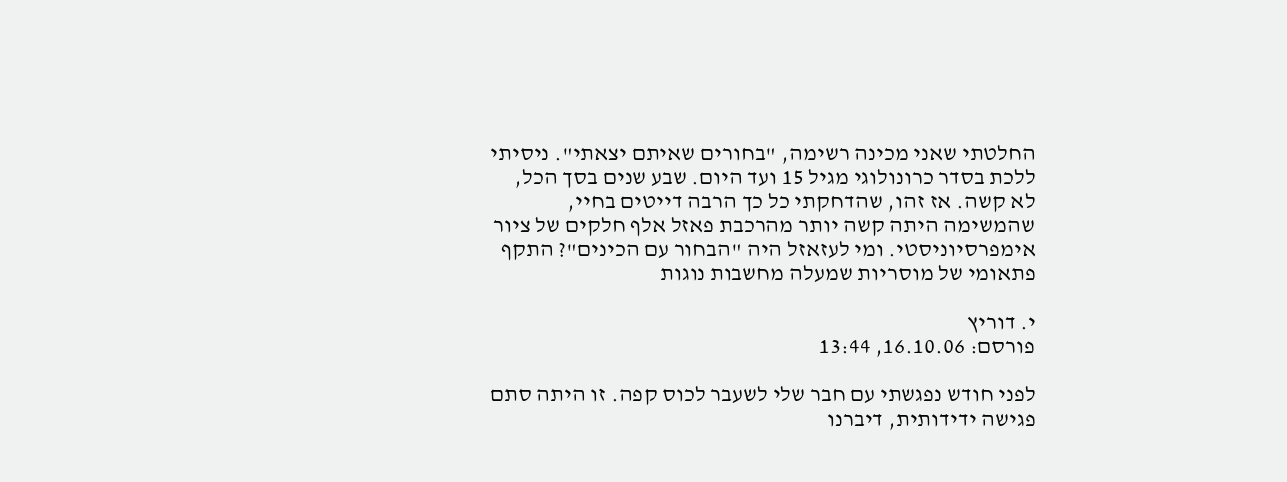החלטתי שאני מכינה רשימה, "בחורים שאיתם יצאתי". ניסיתי ללכת בסדר כרונולוגי מגיל 15 ועד היום. שבע שנים בסך הכל, לא קשה. אז זהו, שהדחקתי כל כך הרבה דייטים בחיי, שהמשימה היתה קשה יותר מהרכבת פאזל אלף חלקים של ציור אימפרסיוניסטי. ומי לעזאזל היה "הבחור עם הכינים"? התקף פתאומי של מוסריות שמעלה מחשבות נוגות

י. דוריץ
פורסם: 16.10.06, 13:44

לפני חודש נפגשתי עם חבר שלי לשעבר לכוס קפה. זו היתה סתם פגישה ידידותית, דיברנו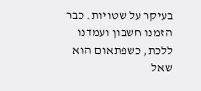בעיקר על שטויות. כבר הזמנו חשבון ועמדנו ללכת, כשפתאום הוא שאל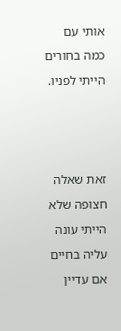אותי עם כמה בחורים הייתי לפניו.



זאת שאלה חצופה שלא הייתי עונה עליה בחיים אם עדיין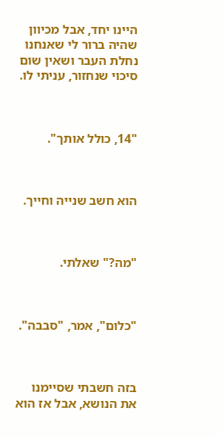היינו יחד, אבל מכיוון שהיה ברור לי שאנחנו נחלת העבר ושאין שום סיכוי שנחזור, עניתי לו.



"14, כולל אותך".



הוא חשב שנייה וחייך.



"מה?" שאלתי.



"כלום", אמר, "סבבה".



בזה חשבתי שסיימנו את הנושא, אבל אז הוא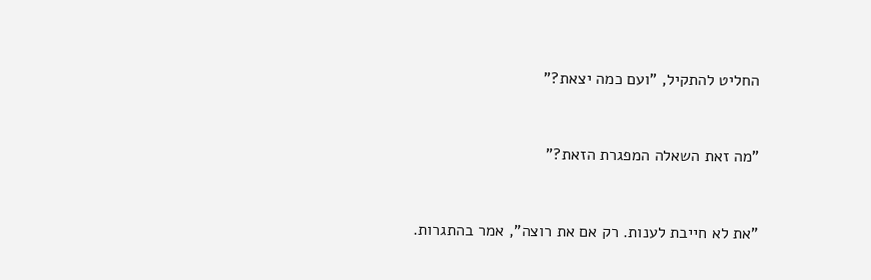החליט להתקיל, "ועם כמה יצאת?"



"מה זאת השאלה המפגרת הזאת?"



"את לא חייבת לענות. רק אם את רוצה", אמר בהתגרות.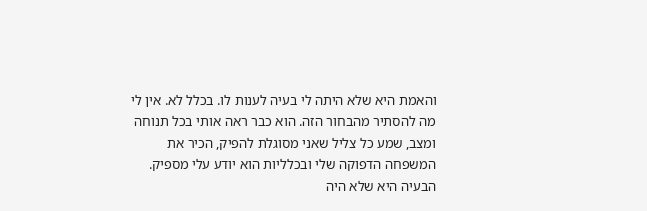והאמת היא שלא היתה לי בעיה לענות לו. בכלל לא. אין לי מה להסתיר מהבחור הזה. הוא כבר ראה אותי בכל תנוחה ומצב, שמע כל צליל שאני מסוגלת להפיק, הכיר את המשפחה הדפוקה שלי ובכלליות הוא יודע עלי מספיק. הבעיה היא שלא היה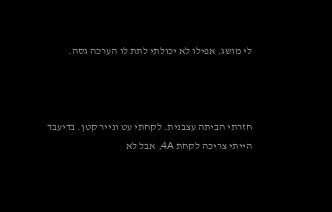לי מושג. אפילו לא יכולתי לתת לו הערכה גסה.



חזרתי הביתה עצבנית. לקחתי עט ונייר קטן. בדיעבד הייתי צריכה לקחת 4A, אבל לא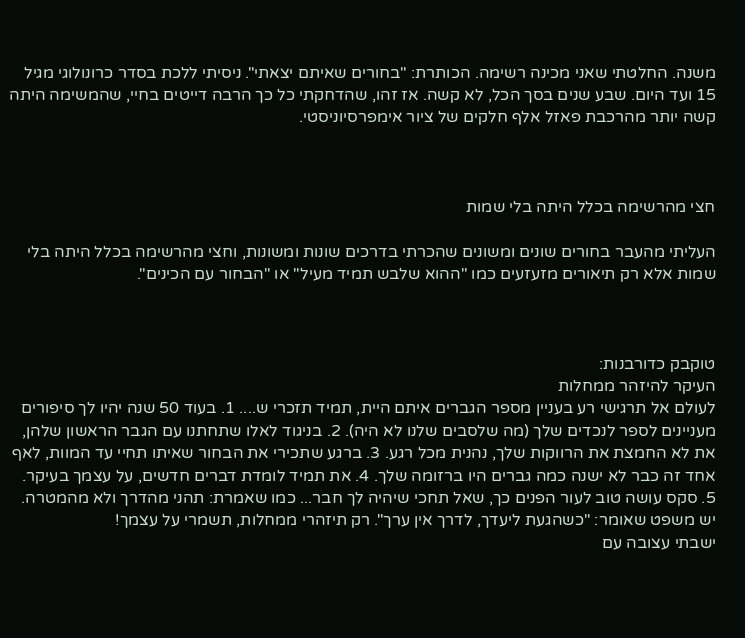משנה. החלטתי שאני מכינה רשימה. הכותרת: "בחורים שאיתם יצאתי". ניסיתי ללכת בסדר כרונולוגי מגיל 15 ועד היום. שבע שנים בסך הכל, לא קשה. אז זהו, שהדחקתי כל כך הרבה דייטים בחיי, שהמשימה היתה קשה יותר מהרכבת פאזל אלף חלקים של ציור אימפרסיוניסטי.



חצי מהרשימה בכלל היתה בלי שמות

העליתי מהעבר בחורים שונים ומשונים שהכרתי בדרכים שונות ומשונות, וחצי מהרשימה בכלל היתה בלי שמות אלא רק תיאורים מזעזעים כמו "ההוא שלבש תמיד מעיל" או "הבחור עם הכינים".



טוקבק כדורבנות:
העיקר להיזהר ממחלות
לעולם אל תרגישי רע בעניין מספר הגברים איתם היית, תמיד תזכרי ש.... 1. בעוד 50 שנה יהיו לך סיפורים מעניינים לספר לנכדים שלך (מה שלסבים שלנו לא היה). 2. בניגוד לאלו שתחתנו עם הגבר הראשון שלהן, את לא החמצת את הרווקות שלך, נהנית מכל רגע. 3. ברגע שתכירי את הבחור שאיתו תחיי עד המוות, לאף אחד זה כבר לא ישנה כמה גברים היו ברזומה שלך. 4. את תמיד לומדת דברים חדשים, על עצמך בעיקר. 5. סקס עושה טוב לעור הפנים כך, שאל תחכי שיהיה לך חבר... כמו שאמרת: תהני מהדרך ולא מהמטרה. יש משפט שאומר: "כשהגעת ליעדך, לדרך אין ערך". רק תיזהרי ממחלות, תשמרי על עצמך!
ישבתי עצובה עם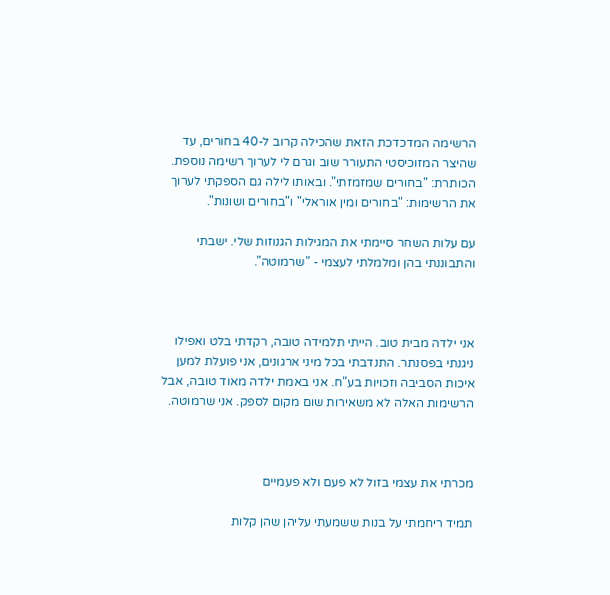הרשימה המדכדכת הזאת שהכילה קרוב ל-40 בחורים, עד שהיצר המזוכיסטי התעורר שוב וגרם לי לערוך רשימה נוספת. הכותרת: "בחורים שמזמזתי". ובאותו לילה גם הספקתי לערוך את הרשימות: "בחורים ומין אוראלי" ו"בחורים ושונות".

עם עלות השחר סיימתי את המגילות הגנוזות שלי. ישבתי והתבוננתי בהן ומלמלתי לעצמי - "שרמוטה".



אני ילדה מבית טוב. הייתי תלמידה טובה, רקדתי בלט ואפילו ניגנתי בפסנתר. התנדבתי בכל מיני ארגונים, אני פועלת למען איכות הסביבה וזכויות בע"ח. אני באמת ילדה מאוד טובה, אבל הרשימות האלה לא משאירות שום מקום לספק. אני שרמוטה.



מכרתי את עצמי בזול לא פעם ולא פעמיים

תמיד ריחמתי על בנות ששמעתי עליהן שהן קלות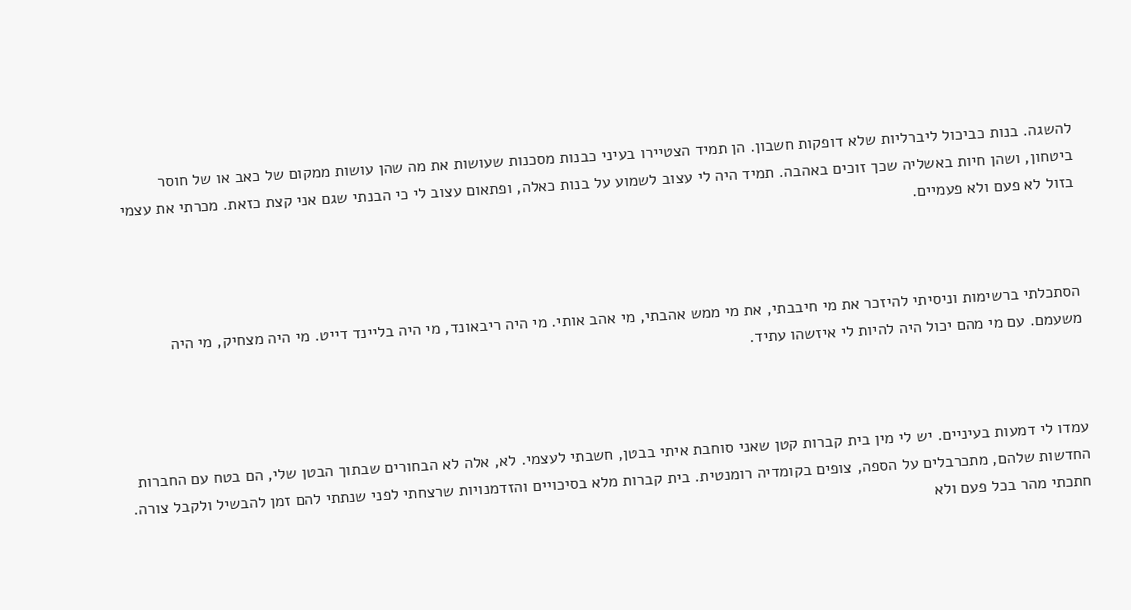להשגה. בנות כביכול ליברליות שלא דופקות חשבון. הן תמיד הצטיירו בעיני כבנות מסכנות שעושות את מה שהן עושות ממקום של כאב או של חוסר ביטחון, ושהן חיות באשליה שכך זוכים באהבה. תמיד היה לי עצוב לשמוע על בנות כאלה, ופתאום עצוב לי כי הבנתי שגם אני קצת כזאת. מכרתי את עצמי בזול לא פעם ולא פעמיים.



הסתכלתי ברשימות וניסיתי להיזכר את מי חיבבתי, את מי ממש אהבתי, מי אהב אותי. מי היה ריבאונד, מי היה בליינד דייט. מי היה מצחיק, מי היה משעמם. עם מי מהם יכול היה להיות לי איזשהו עתיד.



עמדו לי דמעות בעיניים. יש לי מין בית קברות קטן שאני סוחבת איתי בבטן, חשבתי לעצמי. לא, אלה לא הבחורים שבתוך הבטן שלי, הם בטח עם החברות החדשות שלהם, מתכרבלים על הספה, צופים בקומדיה רומנטית. בית קברות מלא בסיכויים והזדמנויות שרצחתי לפני שנתתי להם זמן להבשיל ולקבל צורה. חתכתי מהר בכל פעם ולא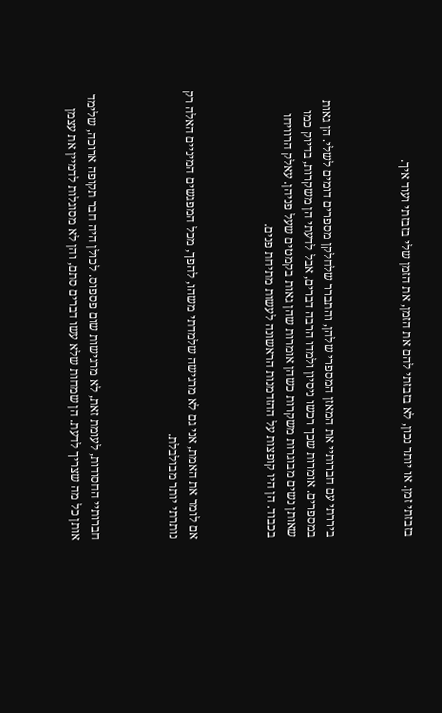בזבזתי זמן. או יותר נכון, לא בזבזתי להם את הזמן, את הזמן שלי בזבזתי ועוד איך.



ביררתי עם חברותיי את המאזן המספרי שלהן, והתברר שלחלקן מספרים דומים לשלי. הן גאות במספרים. אומרות שכך רכשו ניסיון ולמדו הרבה דברים, אבל לדעתי הן משקרות, בדיוק כמו שאותן נשים מבוגרות משקרות כשהן אומרות שהן גאות בקמטים שעל פניהן. עאלק הרוויחו בכבוד. הן היו קופצות על ההזדמנות הראשונה לעשות מתיחת פנים.



אם לומר את האמת, אני גם לא מרגישה שלמדתי משהו, להפך, מכל המפגשים המיניים האלה רק נותרתי יותר מבולבלת.



חברותיי החסודות, לעומת זאת, לא מרגישות שום פספוס. לכולן היה חבר תקופה ארוכה, שלימד אותן כל מה שצריך לדעת. הן שמחות שלא עשו דברים סתם, והן לא מסוגלות לדמיין את עצמן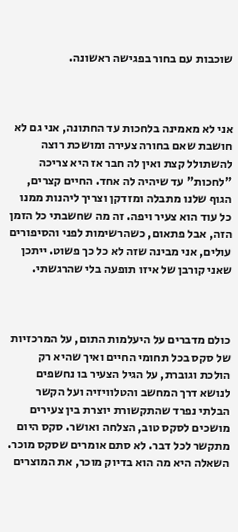שוכבות עם בחור בפגישה ראשונה.



אני לא מאמינה בלחכות עד החתונה, אני גם לא חושבת שאם בחורה צעירה ומושכת רוצה להשתולל קצת ואין לה חבר אז היא צריכה "לחכות" עד שיהיה לה אחד. החיים קצרים, הגוף שלנו מתבלה ומזדקן וצריך ליהנות ממנו כל עוד הוא צעיר ויפה. זה מה שחשבתי כל הזמן הזה, אבל פתאום, כשהרשימות לפני והסיפורים עולים, אני מבינה שזה לא כל כך פשוט. ייתכן שאני קורבן של איזו תופעה בלי שהרגשתי.



כולם מדברים על היעלמות התום, על המרכזיות של סקס בכל תחומי החיים ואיך שהיא רק הולכת וגוברת, על הגיל הצעיר בו נחשפים לנושא דרך המחשב והטלוויזיה ועל הקשר הבלתי נפרד שהתקשורת יוצרת בין צעירים מושכים לסקס טוב, הצלחה ואושר. סקס היום מתקשר לכל דבר. לא סתם אומרים שסקס מוכר. השאלה היא מה הוא בדיוק מוכר, את המוצרים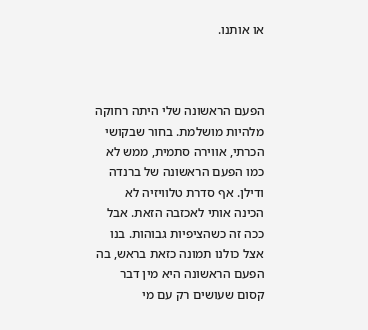או אותנו.



הפעם הראשונה שלי היתה רחוקה מלהיות מושלמת. בחור שבקושי הכרתי, אווירה סתמית, ממש לא כמו הפעם הראשונה של ברנדה ודילן. אף סדרת טלוויזיה לא הכינה אותי לאכזבה הזאת. אבל ככה זה כשהציפיות גבוהות. בנו אצל כולנו תמונה כזאת בראש, בה הפעם הראשונה היא מין דבר קסום שעושים רק עם מי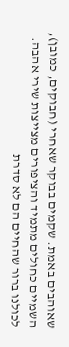שאוהבים באמת. שקמים בבוקר שאחרי (חבוקים, כמובן), השמיים כחולים מתמיד והציפורים מצייצות שירי אהבה. לכולנו ברור שהחיים הם לא סדרת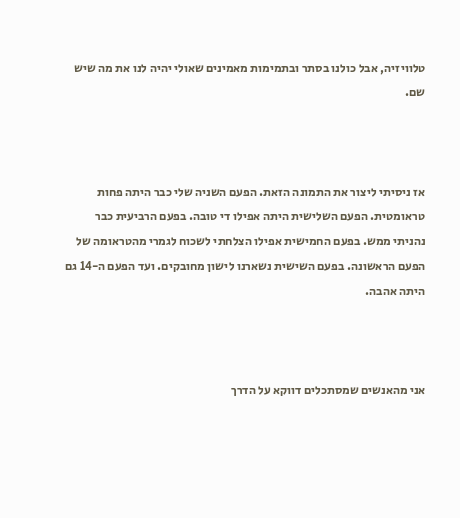טלוויזיה, אבל כולנו בסתר ובתמימות מאמינים שאולי יהיה לנו את מה שיש שם.



אז ניסיתי ליצור את התמונה הזאת. הפעם השניה שלי כבר היתה פחות טראומטית. הפעם השלישית היתה אפילו די טובה. בפעם הרביעית כבר נהניתי ממש. בפעם החמישית אפילו הצלחתי לשכוח לגמרי מהטראומה של הפעם הראשונה. בפעם השישית נשארנו לישון מחובקים. ועד הפעם ה-14 גם היתה אהבה.



אני מהאנשים שמסתכלים דווקא על הדרך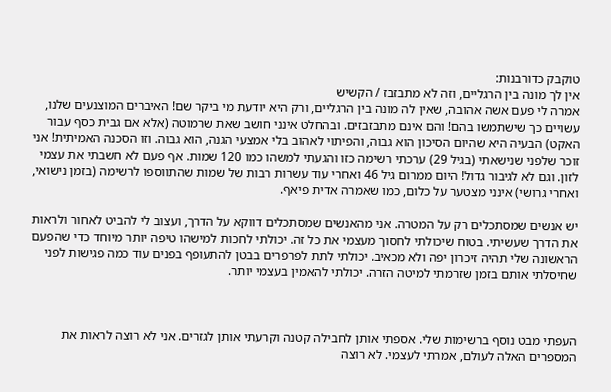טוקבק כדורבנות:
אין לך מונה בין הרגליים, וזה לא מתבזבז / הקשיש
אמרה לי פעם אשה אהובה, שאין לה מונה בין הרגליים, ורק היא יודעת מי ביקר שם! האיברים המוצנעים שלנו, עשויים כך שישתמשו בהם! והם אינם מתבזבזים. ובהחלט אינני חושב שאת שרמוטה (אלא אם גבית כסף עבור האקט) הבעיה היא שהיום הסיכון הוא גבוה, והפיתוי לאהוב בלי אמצעי הגנה, הוא גבוה. וזו הסכנה האמיתית! אני זוכר שלפני שנישאתי (בגיל 29) ערכתי רשימה כזו והגעתי למשהו כמו 120 שמות. אף פעם לא חשבתי את עצמי לזון. וגם לא לגיבור גדול! היום ממרום גיל 46 ואחרי עוד עשרות רבות של שמות שהתווספו לרשימה (בזמן נישואי, ואחרי גרושי) אינני מצטער על כלום, כמו שאמרה אדית פיאף.

יש אנשים שמסתכלים רק על המטרה. אני מהאנשים שמסתכלים דווקא על הדרך, ועצוב לי להביט לאחור ולראות את הדרך שעשיתי. בטוח שיכולתי לחסוך מעצמי את כל זה. יכולתי לחכות למישהו טיפה יותר מיוחד כדי שהפעם הראשונה שלי תהיה זיכרון יפה ולא מכאיב. יכולתי לתת לפרפרים בבטן להתעופף בפנים עוד כמה פגישות לפני שחיסלתי אותם בזמן שזרמתי למיטה הזרה. יכולתי להאמין בעצמי יותר.



העפתי מבט נוסף ברשימות שלי. אספתי אותן לחבילה קטנה וקרעתי אותן לגזרים. אני לא רוצה לראות את המספרים האלה לעולם, אמרתי לעצמי. לא רוצה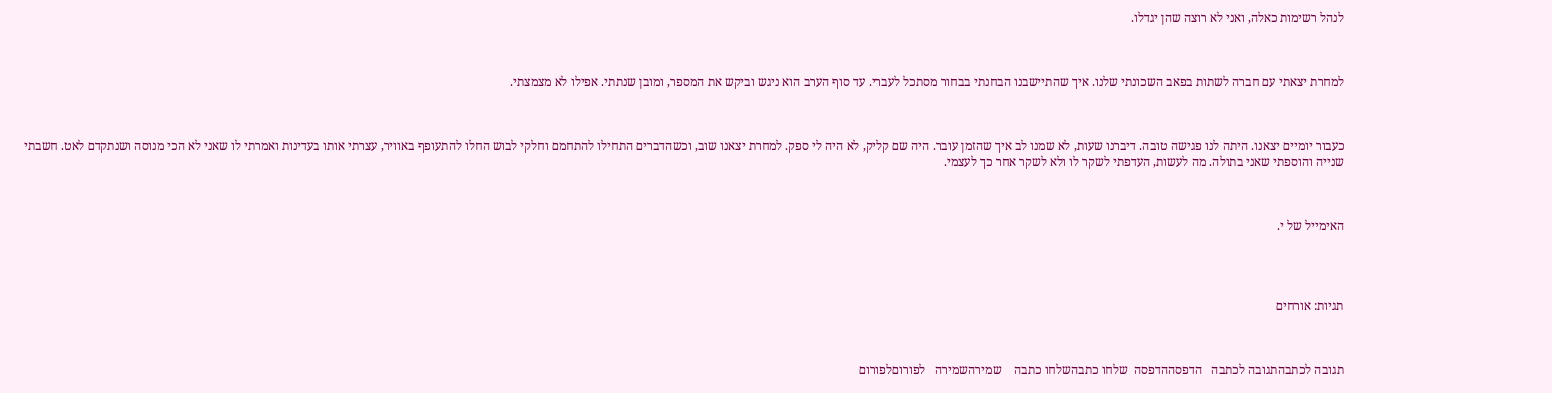לנהל רשימות כאלה, ואני לא רוצה שהן יגדלו.



למחרת יצאתי עם חברה לשתות בפאב השכונתי שלנו. איך שהתיישבנו הבחנתי בבחור מסתכל לעברי. עד סוף הערב הוא ניגש וביקש את המספר, ומובן שנתתי. אפילו לא מצמצתי.



כעבור יומיים יצאנו. היתה לנו פגישה טובה. דיברנו שעות, לא שמנו לב איך שהזמן עובר. היה שם קליק, לא היה לי ספק. למחרת יצאנו שוב, וכשהדברים התחילו להתחמם וחלקי לבוש החלו להתעופף באוויר, עצרתי אותו בעדינות ואמרתי לו שאני לא הכי מנוסה ושנתקדם לאט. חשבתי שנייה והוספתי שאני בתולה. מה לעשות, העדפתי לשקר לו ולא לשקר אחר כך לעצמי.



האימייל של י.




תגיות: אורחים



תגובה לכתבהתגובה לכתבה   הדפסההדפסה  שלחו כתבהשלחו כתבה    שמירהשמירה   לפורוםלפורום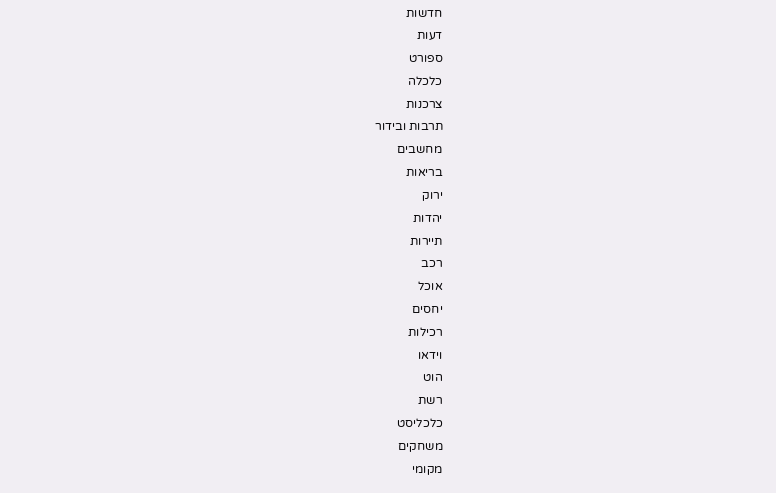חדשות
דעות
ספורט
כלכלה
צרכנות
תרבות ובידור
מחשבים
בריאות
ירוק
יהדות
תיירות
רכב
אוכל
יחסים
רכילות
וידאו
הוט
רשת
כלכליסט
משחקים
מקומי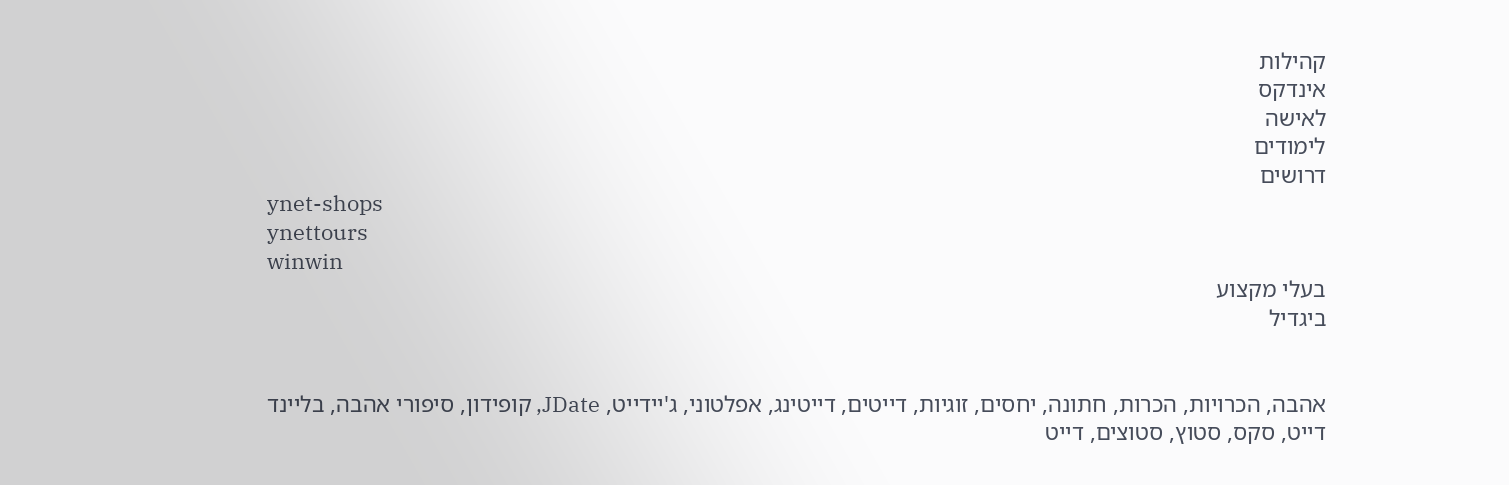קהילות
אינדקס
לאישה
לימודים
דרושים
ynet-shops
ynettours
winwin
בעלי מקצוע
ביגדיל


אהבה, הכרויות, הכרות, חתונה, יחסים, זוגיות, דייטים, דייטינג, אפלטוני, ג'יידייט, JDate, קופידון, סיפורי אהבה, בליינד דייט, סקס, סטוץ, סטוצים, דייט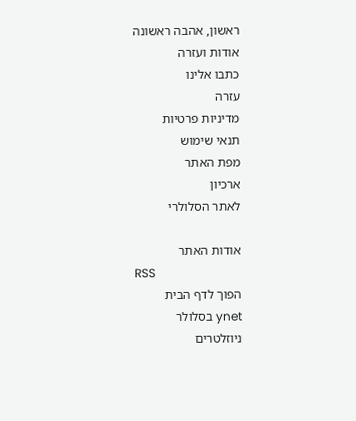ראשון, אהבה ראשונה
אודות ועזרה
כתבו אלינו
עזרה
מדיניות פרטיות
תנאי שימוש
מפת האתר
ארכיון
לאתר הסלולרי

אודות האתר
RSS
הפוך לדף הבית
ynet בסלולר
ניוזלטרים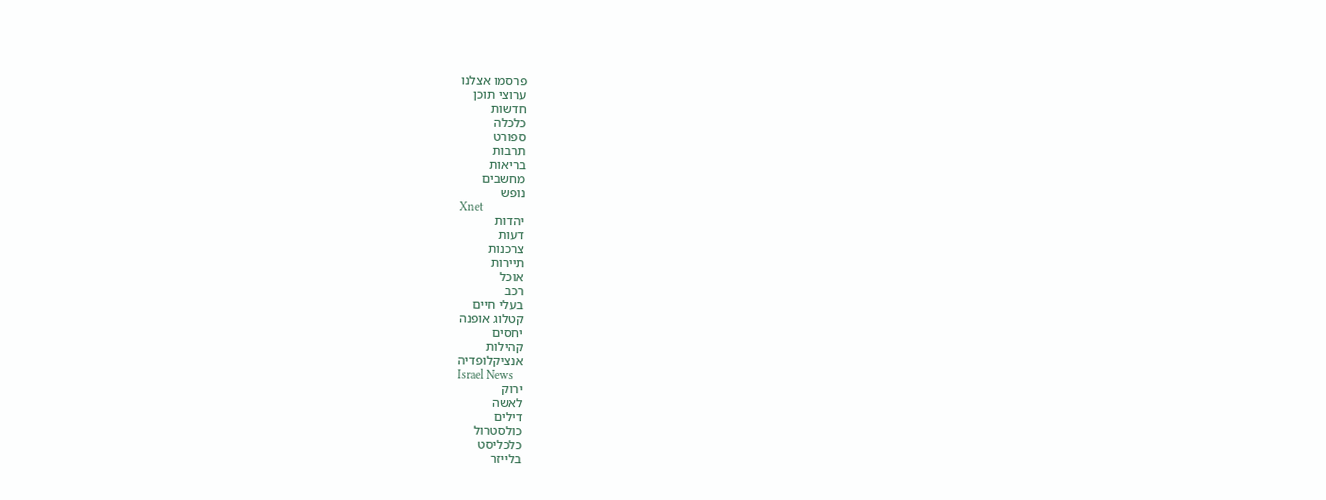פרסמו אצלנו
ערוצי תוכן
חדשות
כלכלה
ספורט
תרבות
בריאות
מחשבים
נופש
Xnet
יהדות
דעות
צרכנות
תיירות
אוכל
רכב
בעלי חיים
קטלוג אופנה
יחסים
קהילות
אנציקלופדיה
Israel News
ירוק
לאשה
דילים
כולסטרול
כלכליסט
בלייזר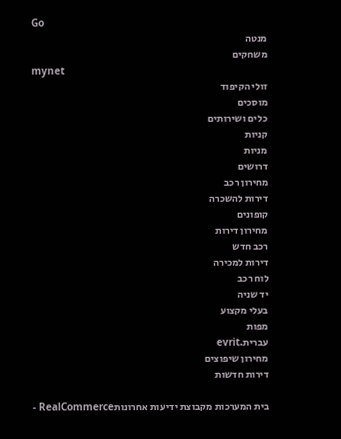Go
מנטה
משחקים
mynet
זולי הקיפוד
מוסכים
כלים ושירותים
קניות
מניות
דרושים
מחירון רכב
דירות להשכרה
קופונים
מחירון דירות
רכב חדש
דירות למכירה
לוח רכב
יד שניה
בעלי מקצוע
מפות
עברית.evrit
מחירון שיפוצים
דירות חדשות

בית המערכות מקבוצת ידיעות אחרונותRealCommerce -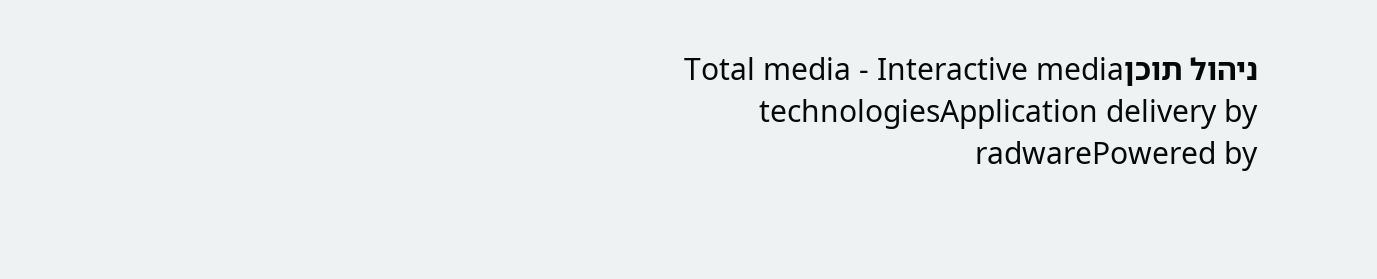ניהול תוכןTotal media - Interactive media technologiesApplication delivery by radwarePowered by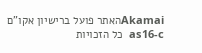Akamaiהאתר פועל ברישיון אקו"ם
as16-c  כל הזכויות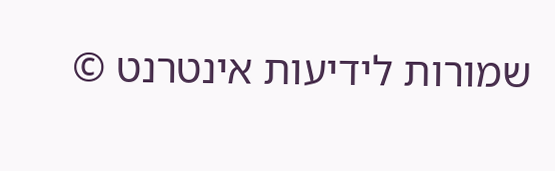שמורות לידיעות אינטרנט ©